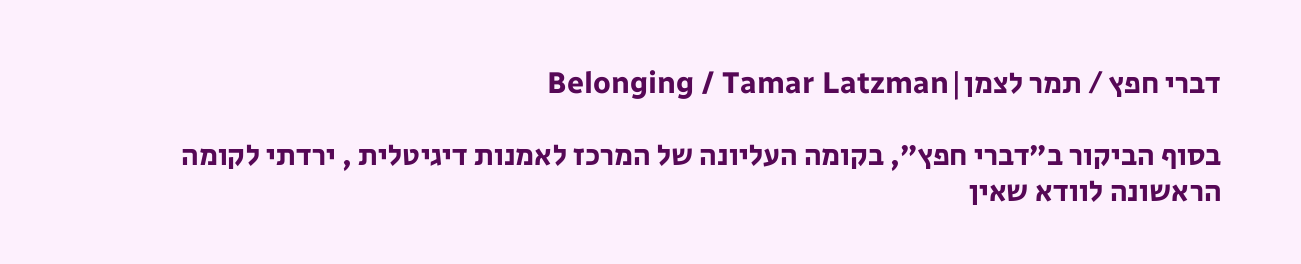דברי חפץ / תמר לצמן|Belonging / Tamar Latzman

בסוף הביקור ב”דברי חפץ”, בקומה העליונה של המרכז לאמנות דיגיטלית , ירדתי לקומה הראשונה לוודא שאין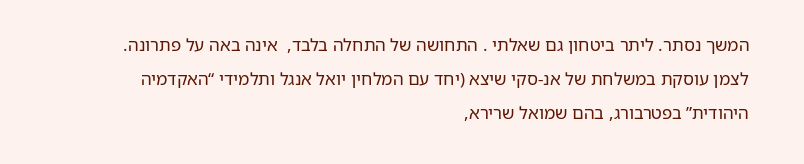המשך נסתר. ליתר ביטחון גם שאלתי . התחושה של התחלה בלבד,  אינה באה על פתרונה.
לצמן עוסקת במשלחת של אנ-סקי שיצא (יחד עם המלחין יואל אנגל ותלמידי “האקדמיה היהודית” בפטרבורג, בהם שמואל שרירא,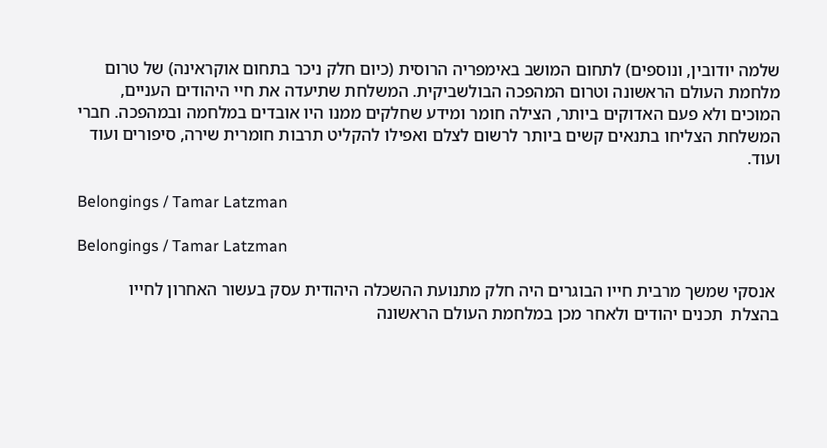שלמה יודובין, ונוספים) לתחום המושב באימפריה הרוסית (כיום חלק ניכר בתחום אוקראינה) של טרום מלחמת העולם הראשונה וטרום המהפכה הבולשביקית. המשלחת שתיעדה את חיי היהודים העניים, המוכים ולא פעם האדוקים ביותר, הצילה חומר ומידע שחלקים ממנו היו אובדים במלחמה ובמהפכה. חברי המשלחת הצליחו בתנאים קשים ביותר לרשום לצלם ואפילו להקליט תרבות חומרית שירה, סיפורים ועוד ועוד.

Belongings / Tamar Latzman

Belongings / Tamar Latzman

 אנסקי שמשך מרבית חייו הבוגרים היה חלק מתנועת ההשכלה היהודית עסק בעשור האחרון לחייו  בהצלת  תכנים יהודים ולאחר מכן במלחמת העולם הראשונה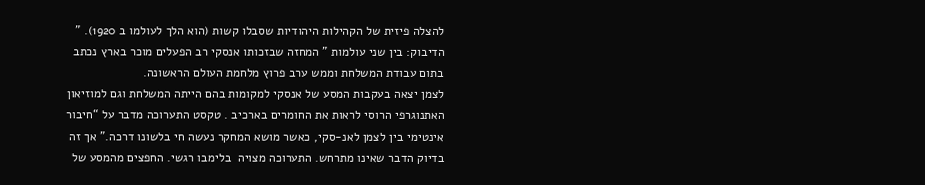להצלה פיזית של הקהילות היהודיות שסבלו קשות (הוא הלך לעולמו ב 1920). ” הדיבוק: בין שני עולמות ” המחזה שבזכותו אנסקי רב הפעלים מוכר בארץ נכתב בתום עבודת המשלחת וממש ערב פרוץ מלחמת העולם הראשונה.
לצמן יצאה בעקבות המסע של אנסקי למקומות בהם הייתה המשלחת וגם למוזיאון האתנוגרפי הרוסי לראות את החומרים בארכיב . טקסט התערוכה מדבר על “חיבור אינטימי בין לצמן לאנ-סקי, כאשר מושא המחקר נעשה חי בלשונו דרכה.” אך זה בדיוק הדבר שאינו מתרחש. התערוכה מצויה  בלימבו רגשי. החפצים מהמסע של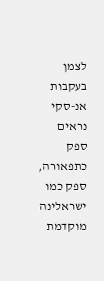לצמן  בעקבות אנ-סקי נראים  ספק כתפאורה, ספק כמו ישראלינה מוקדמת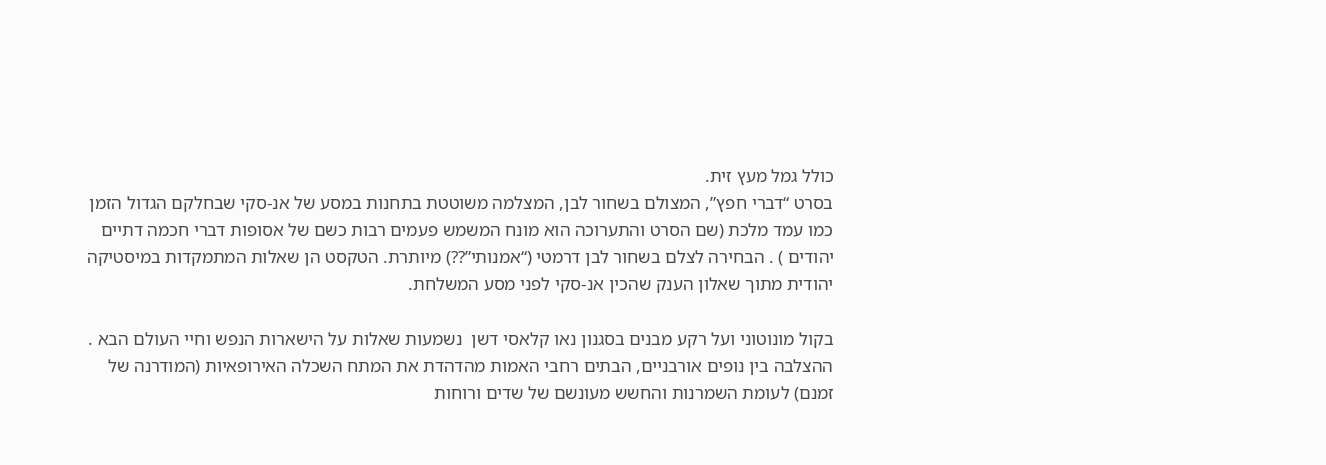כולל גמל מעץ זית.
בסרט “דברי חפץ”, המצולם בשחור לבן, המצלמה משוטטת בתחנות במסע של אנ-סקי שבחלקם הגדול הזמן כמו עמד מלכת (שם הסרט והתערוכה הוא מונח המשמש פעמים רבות כשם של אסופות דברי חכמה דתיים יהודים ) . הבחירה לצלם בשחור לבן דרמטי (“אמנותי”??) מיותרת. הטקסט הן שאלות המתמקדות במיסטיקה יהודית מתוך שאלון הענק שהכין אנ-סקי לפני מסע המשלחת.

בקול מונוטוני ועל רקע מבנים בסגנון נאו קלאסי דשן  נשמעות שאלות על הישארות הנפש וחיי העולם הבא . ההצלבה בין נופים אורבניים, הבתים רחבי האמות מהדהדת את המתח השכלה האירופאיות (המודרנה של זמנם) לעומת השמרנות והחשש מעונשם של שדים ורוחות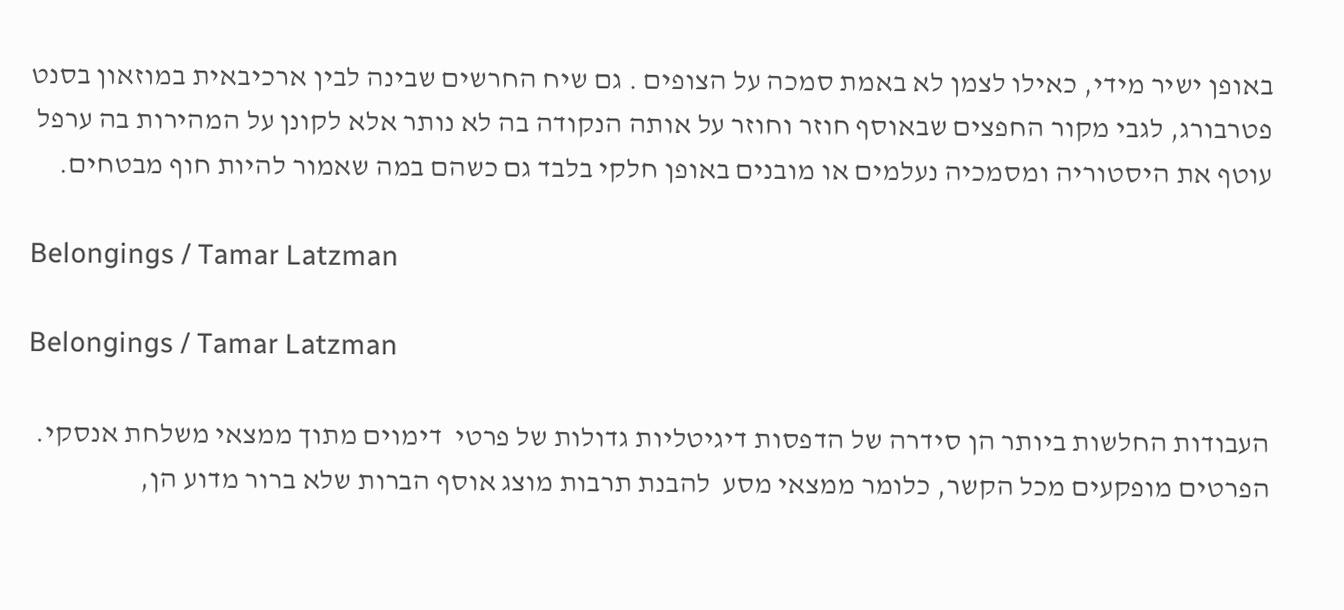באופן ישיר מידי, כאילו לצמן לא באמת סמכה על הצופים . גם שיח החרשים שבינה לבין ארכיבאית במוזאון בסנט פטרבורג, לגבי מקור החפצים שבאוסף חוזר וחוזר על אותה הנקודה בה לא נותר אלא לקונן על המהירות בה ערפל עוטף את היסטוריה ומסמכיה נעלמים או מובנים באופן חלקי בלבד גם כשהם במה שאמור להיות חוף מבטחים.

Belongings / Tamar Latzman

Belongings / Tamar Latzman

העבודות החלשות ביותר הן סידרה של הדפסות דיגיטליות גדולות של פרטי  דימוים מתוך ממצאי משלחת אנסקי. הפרטים מופקעים מכל הקשר, כלומר ממצאי מסע  להבנת תרבות מוצג אוסף הברות שלא ברור מדוע הן,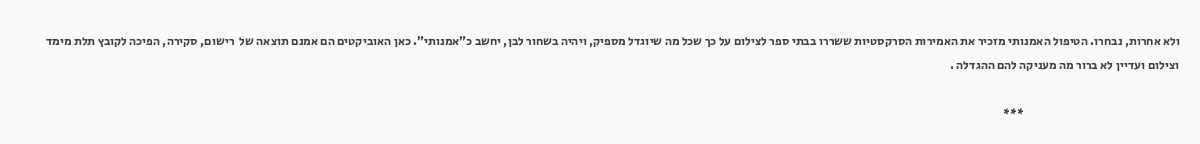ולא אחרות, נבחרו. הטיפול האמנותי מזכיר את האמירות הסרקסטיות ששררו בבתי ספר לצילום על כך שכל מה שיוגדל מספיק, ויהיה בשחור לבן, יחשב כ”אמנותי”. כאן האוביקטים הם אמנם תוצאה של  רישום, סקירה, הפיכה לקובץ תלת מימד וצילום ועדיין לא ברור מה מעניקה להם ההגדלה .

                                                                 ***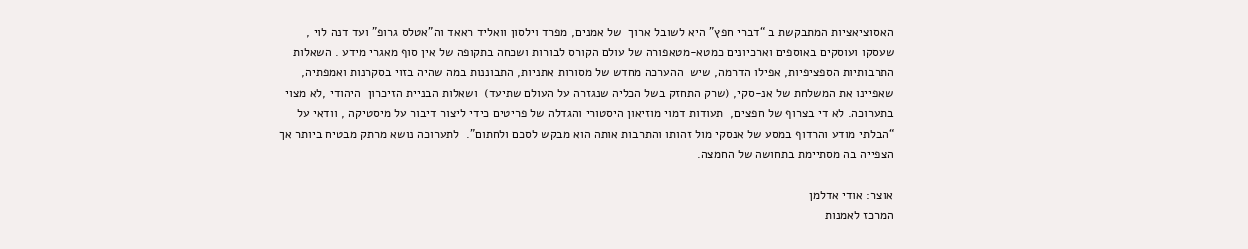האסוציאציות המתבקשת ב “דברי חפץ” היא לשובל ארוך  של אמנים, מפרד וילסון וואליד ראאד וה”אטלס גרופ” ועד דנה לוי ,  שעסקו ועוסקים באוספים וארכיונים כמטא-מטאפורה של עולם הקורס לבורות ושכחה בתקופה של אין סוף מאגרי מידע . השאלות התרבותיות הספציפיות, אפילו הדרמה, שיש  ההערכה מחדש של מסורות אתניות, התבוננות במה שהיה בזוי בסקרנות ואמפתיה, שאפיינו את המשלחת של אנ-סקי, (שרק התחזק בשל הכליה שנגזרה על העולם שתיעד)  ושאלות הבניית הזיכרון  היהודי ,לא מצוי בתערוכה. לא די בצרוף של חפצים,  תעודות דמוי מוזיאון היסטורי והגדלה של פריטים כידי ליצור דיבור על מיסטיקה , וודאי על “הבלתי מודע והרדוף במסע של אנסקי מול זהותו והתרבות אותה הוא מבקש לסכם ולחתום”.  לתערוכה נושא מרתק מבטיח ביותר אך הצפייה בה מסתיימת בתחושה של החמצה.

אוצר: אודי אדלמן
המרכז לאמנות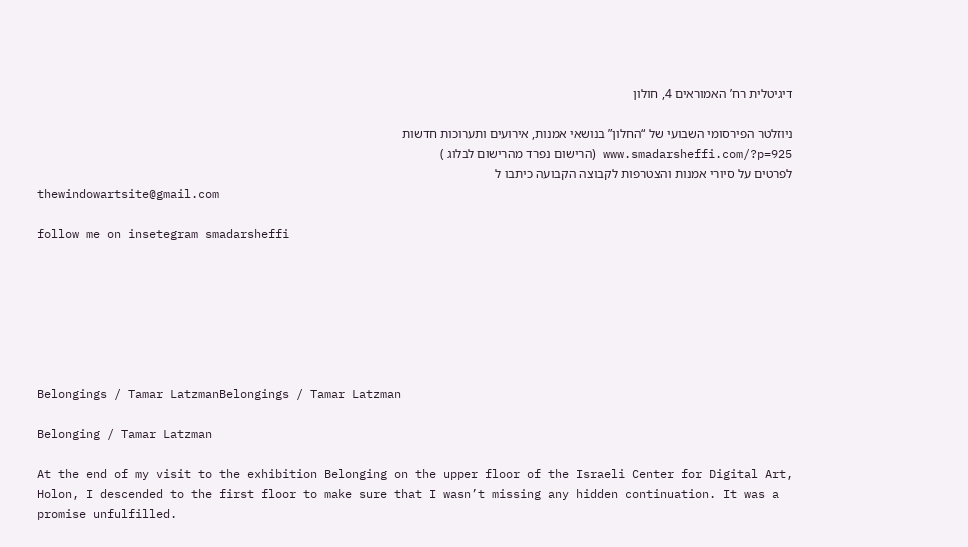דיגיטלית רח’ האמוראים 4, חולון

ניוזלטר הפירסומי השבועי של “החלון” בנושאי אמנות, אירועים ותערוכות חדשות
www.smadarsheffi.com/?p=925 (הרישום נפרד מהרישום לבלוג )
לפרטים על סיורי אמנות והצטרפות לקבוצה הקבועה כיתבו ל
thewindowartsite@gmail.com

follow me on insetegram smadarsheffi







Belongings / Tamar LatzmanBelongings / Tamar Latzman

Belonging / Tamar Latzman

At the end of my visit to the exhibition Belonging on the upper floor of the Israeli Center for Digital Art, Holon, I descended to the first floor to make sure that I wasn’t missing any hidden continuation. It was a promise unfulfilled.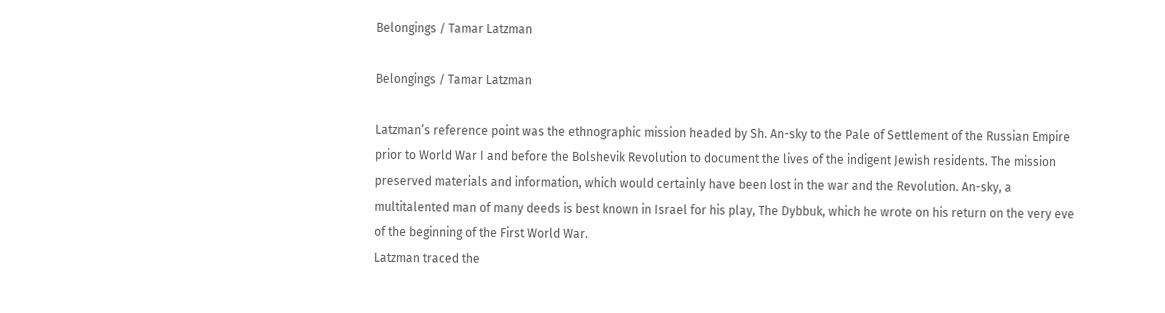Belongings / Tamar Latzman

Belongings / Tamar Latzman

Latzman’s reference point was the ethnographic mission headed by Sh. An-sky to the Pale of Settlement of the Russian Empire prior to World War I and before the Bolshevik Revolution to document the lives of the indigent Jewish residents. The mission preserved materials and information, which would certainly have been lost in the war and the Revolution. An-sky, a multitalented man of many deeds is best known in Israel for his play, The Dybbuk, which he wrote on his return on the very eve of the beginning of the First World War.
Latzman traced the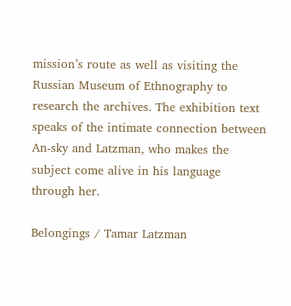mission’s route as well as visiting the Russian Museum of Ethnography to research the archives. The exhibition text speaks of the intimate connection between An-sky and Latzman, who makes the subject come alive in his language through her.

Belongings / Tamar Latzman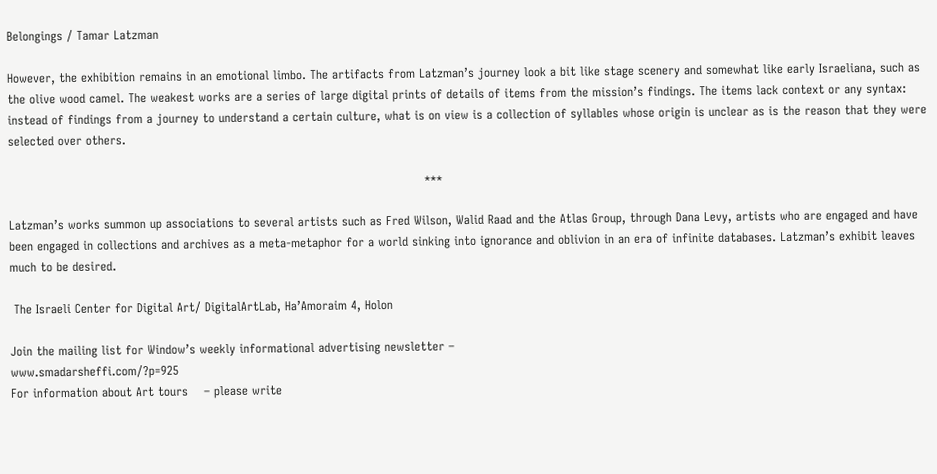Belongings / Tamar Latzman

However, the exhibition remains in an emotional limbo. The artifacts from Latzman’s journey look a bit like stage scenery and somewhat like early Israeliana, such as the olive wood camel. The weakest works are a series of large digital prints of details of items from the mission’s findings. The items lack context or any syntax: instead of findings from a journey to understand a certain culture, what is on view is a collection of syllables whose origin is unclear as is the reason that they were selected over others.

                                                                                                        ***

Latzman’s works summon up associations to several artists such as Fred Wilson, Walid Raad and the Atlas Group, through Dana Levy, artists who are engaged and have been engaged in collections and archives as a meta-metaphor for a world sinking into ignorance and oblivion in an era of infinite databases. Latzman’s exhibit leaves much to be desired.

 The Israeli Center for Digital Art/ DigitalArtLab, Ha’Amoraim 4, Holon

Join the mailing list for Window’s weekly informational advertising newsletter –
www.smadarsheffi.com/?p=925
For information about Art tours    – please write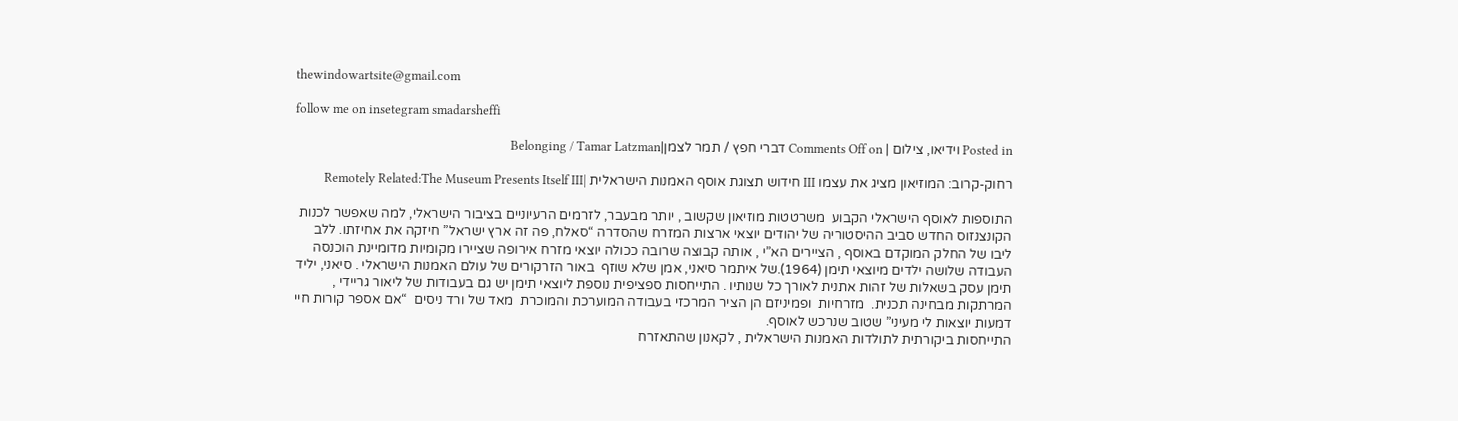thewindowartsite@gmail.com

follow me on insetegram smadarsheffi

Posted in וידיאו, צילום | Comments Off on דברי חפץ / תמר לצמן|Belonging / Tamar Latzman

רחוק-קרוב: המוזיאון מציג את עצמו III חידוש תצוגת אוסף האמנות הישראלית |Remotely Related:The Museum Presents Itself III

התוספות לאוסף הישראלי הקבוע  משרטטות מוזיאון שקשוב , יותר מבעבר, לזרמים הרעיוניים בציבור הישראלי, למה שאפשר לכנות הקונצנזוס החדש סביב ההיסטוריה של יהודים יוצאי ארצות המזרח שהסדרה “סאלח, פה זה ארץ ישראל” חיזקה את אחיזתו. ללב ליבו של החלק המוקדם באוסף , הציירים הא”י , אותה קבוצה שרובה ככולה יוצאי מזרח אירופה שציירו מקומיות מדומיינת הוכנסה העבודה שלושה ילדים מיוצאי תימן (1964).של איתמר סיאני, אמן שלא שוזף  באור הזרקורים של עולם האמנות הישראלי . סיאני, יליד תימן עסק בשאלות של זהות אתנית לאורך כל שנותיו . התייחסות ספציפית נוספת ליוצאי תימן יש גם בעבודות של ליאור גריידי , המרתקות מבחינה תכנית.  מזרחיות  ופמיניזם הן הציר המרכזי בעבודה המוערכת והמוכרת  מאד של ורד ניסים  “אם אספר קורות חיי דמעות יוצאות לי מעיני” שטוב שנרכש לאוסף.
התייחסות ביקורתית לתולדות האמנות הישראלית , לקאנון שהתאזרח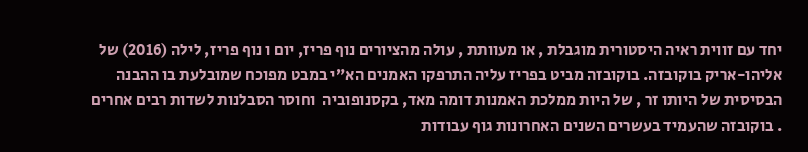יחד עם זווית ראיה היסטורית מוגבלת , או מעוותת , עולה מהציורים נוף פריז, יום ו נוף פריז, לילה (2016) של אליהו-אריק בוקובזה. בוקובזה מביט בפריז עליה התרפקו האמנים הא”י במבט מפוכח שמובלעת בו ההבנה הבסיסית של היותו זר , של היות ממלכת האמנות דומה מאד, בקסנופוביה  וחוסר הסבלנות לשדות רבים אחרים . בוקובזה שהעמיד בעשרים השנים האחרונות גוף עבודות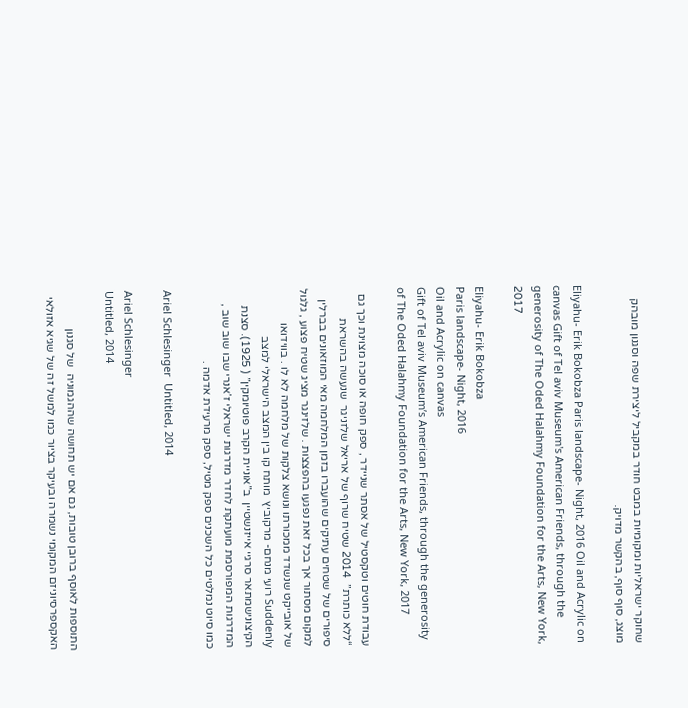שחוקר ישראליות ומקומיות במבט חודר במקביל ליצירת שפה וסגנון מובהק מוצג, סוף סוף, בהקשר מדויק.

Eliyahu- Erik Bokobza Paris landscape- Night, 2016 Oil and Acrylic on canvas Gift of Tel aviv Museum's American Friends, through the generosity of The Oded Halahmy Foundation for the Arts, New York, 2017

Eliyahu- Erik Bokobza
Paris landscape- Night, 2016
Oil and Acrylic on canvas
Gift of Tel aviv Museum’s American Friends, through the generosity of The Oded Halahmy Foundation for the Arts, New York, 2017

עבודת חוטים וטקסטיל של אסתר שניידר , ספק חופה או סוכה מצוינת וכך גם “ללא כותרת”  2014 שטיח שרוף של אריאל שלזניגר  שנעשה בהשראת סיפורים של שטחים עתיקים שהועברו בזמן המלחמה מאי המוזאונים בברלין  למקום מסתור אך בכל זאת נפגעו בהפצצות . שלזינגר מציג שטיח פצוע , גלגול של אובייקט שנשדד ממכורתו ונושא צלקות של מלחמה לא לו . בווידואו Suddenly רועי מנחם- מרקוביץ  מותח קו בין המצב הישראלי למצב הקיצונישמתאר סרגיי אייזנשטיין  ב”אוניית הקרב פוטיומקין” ( 1925). סצנת המדרגות המפורסמת מועתקת לחדר מדרגות ישראלי ז’אנרי שבו שוב שוב , כמו סיוט נמלטים כל השכנים ספק מטיל, ספק מרעידת אדמה .

Ariel Schlesinger  Untitled, 2014

Ariel Schlesinger
Untitled, 2014

התוספות לאוסף ברובן טובות, גם אם יש תחושה שההגמוניה  של סגנון האקספרסיוניזם המקומי נשמרה ובעיקר בציור כמו למשל זה של שגיא אזולאי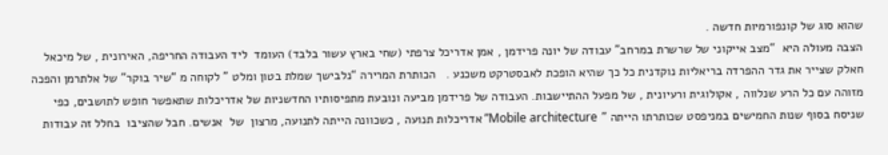שהוא סוג של קונפורמיות חדשה .
הצבה מעולה היא  “מצב אייקוני של שרשרת במרחב” עבודה של יונה פרידמן , אמן אדריכל צרפתי (שחי בארץ עשור בלבד) העומד  ליד העבודה החריפה, האירונית , של מיכאל חאלק שצייר את גדר ההפרדה בריאליות נוקדנית כל כך שהיא הופכת לאבסטרקט משכנע .   הכותרת המרירה “נלבישך שמלת בטון ומלט ” לקוחה מ “שיר בוקר” של אלתרמן והפכה מזוהה עם כל הרע שנלווה , אקולוגית ורעיונית , של מפעל ההתיישבות. העבודה של פרידמן מביעה ונובעת מתפיסותיו החדשניות של אדריכלות שתאפשר חופש לתושבים, כפי שניסח בסוף שנות החמישים במניפסט שכותרתו הייתה ” Mobile architecture” אדריכלות תנועה , כשכוונה הייתה לתנועה, מרצון  של  אנשים. חבל שהציבו  בחלל זה עבודות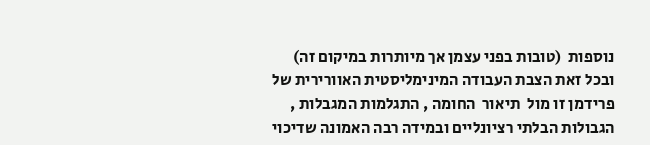נוספות  (טובות בפני עצמן אך מיותרות במיקום זה) ובכל זאת הצבת העבודה המינימליסטית האוורירית של פרידמן זו מול  תיאור  החומה , התגלמות המגבלות , הגבולות הבלתי רציונליים ובמידה רבה האמונה שדיכוי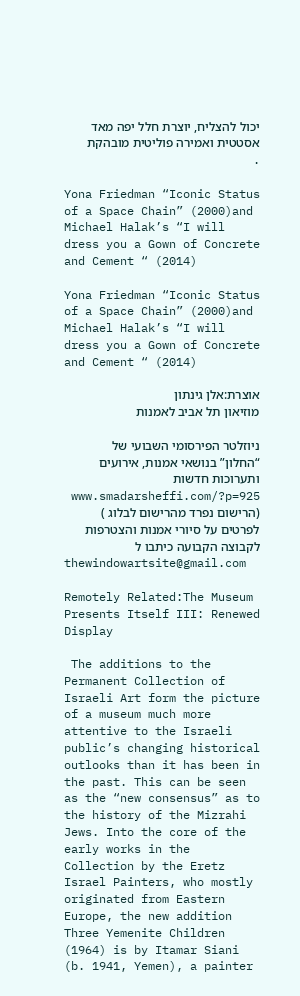יכול להצליח, יוצרת חלל יפה מאד אסטטית ואמירה פוליטית מובהקת .

Yona Friedman “Iconic Status of a Space Chain” (2000)and Michael Halak’s “I will dress you a Gown of Concrete and Cement “ (2014)

Yona Friedman “Iconic Status of a Space Chain” (2000)and Michael Halak’s “I will dress you a Gown of Concrete and Cement “ (2014)

אוצרת:אלן גינתון
מוזיאון תל אביב לאמנות

ניוזלטר הפירסומי השבועי של “החלון” בנושאי אמנות, אירועים ותערוכות חדשות
www.smadarsheffi.com/?p=925 (הרישום נפרד מהרישום לבלוג )
לפרטים על סיורי אמנות והצטרפות לקבוצה הקבועה כיתבו ל
thewindowartsite@gmail.com

Remotely Related:The Museum Presents Itself III: Renewed Display

 The additions to the Permanent Collection of Israeli Art form the picture of a museum much more attentive to the Israeli public’s changing historical outlooks than it has been in the past. This can be seen as the “new consensus” as to the history of the Mizrahi Jews. Into the core of the early works in the Collection by the Eretz Israel Painters, who mostly originated from Eastern Europe, the new addition Three Yemenite Children (1964) is by Itamar Siani (b. 1941, Yemen), a painter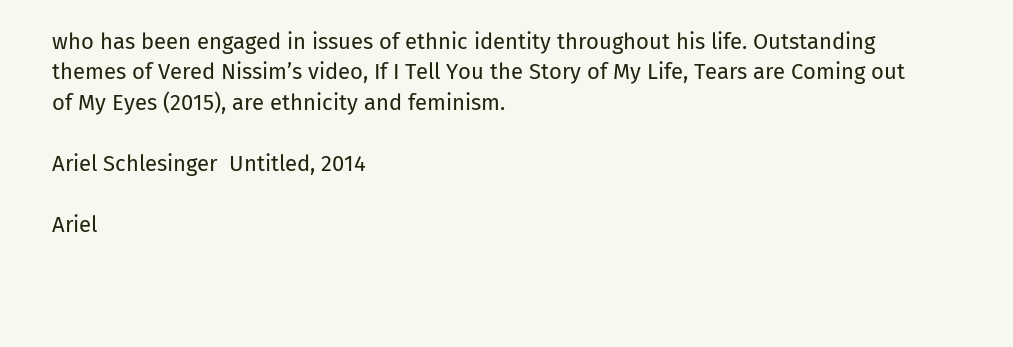who has been engaged in issues of ethnic identity throughout his life. Outstanding themes of Vered Nissim’s video, If I Tell You the Story of My Life, Tears are Coming out of My Eyes (2015), are ethnicity and feminism.

Ariel Schlesinger  Untitled, 2014

Ariel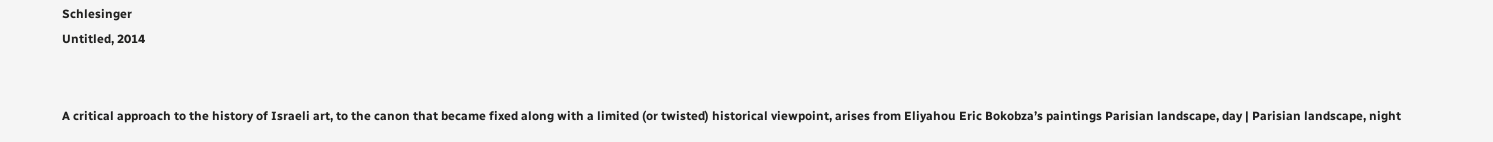Schlesinger
Untitled, 2014


A critical approach to the history of Israeli art, to the canon that became fixed along with a limited (or twisted) historical viewpoint, arises from Eliyahou Eric Bokobza’s paintings Parisian landscape, day | Parisian landscape, night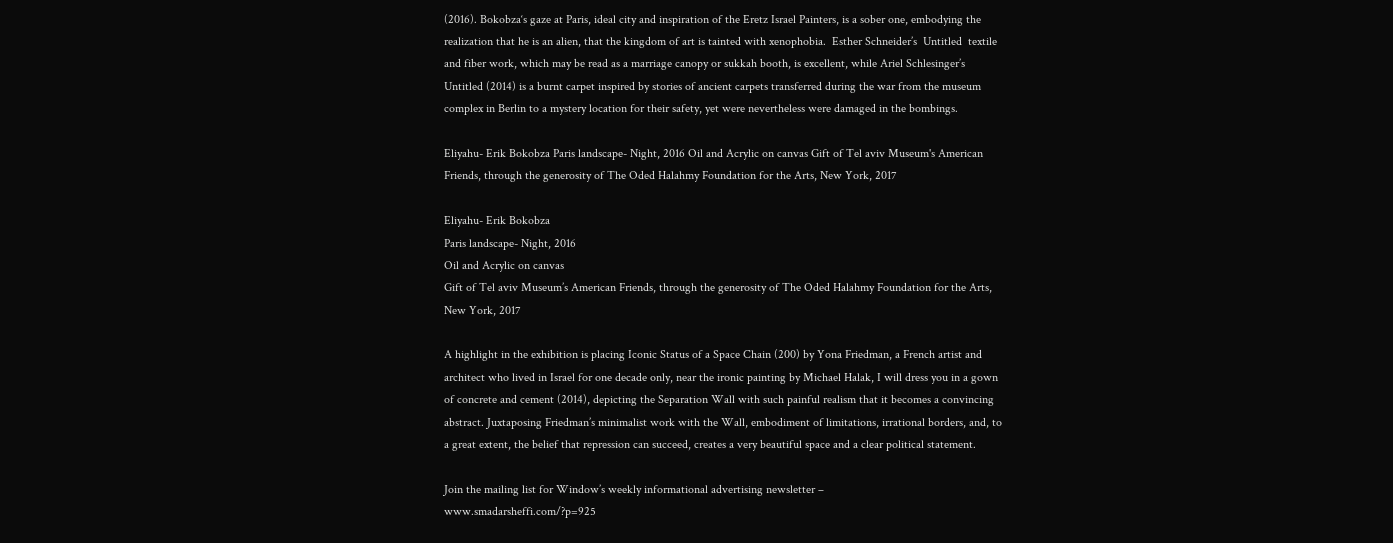(2016). Bokobza‘s gaze at Paris, ideal city and inspiration of the Eretz Israel Painters, is a sober one, embodying the realization that he is an alien, that the kingdom of art is tainted with xenophobia.  Esther Schneider’s  Untitled  textile and fiber work, which may be read as a marriage canopy or sukkah booth, is excellent, while Ariel Schlesinger’s Untitled (2014) is a burnt carpet inspired by stories of ancient carpets transferred during the war from the museum  complex in Berlin to a mystery location for their safety, yet were nevertheless were damaged in the bombings.

Eliyahu- Erik Bokobza Paris landscape- Night, 2016 Oil and Acrylic on canvas Gift of Tel aviv Museum's American Friends, through the generosity of The Oded Halahmy Foundation for the Arts, New York, 2017

Eliyahu- Erik Bokobza
Paris landscape- Night, 2016
Oil and Acrylic on canvas
Gift of Tel aviv Museum’s American Friends, through the generosity of The Oded Halahmy Foundation for the Arts, New York, 2017

A highlight in the exhibition is placing Iconic Status of a Space Chain (200) by Yona Friedman, a French artist and architect who lived in Israel for one decade only, near the ironic painting by Michael Halak, I will dress you in a gown of concrete and cement (2014), depicting the Separation Wall with such painful realism that it becomes a convincing abstract. Juxtaposing Friedman’s minimalist work with the Wall, embodiment of limitations, irrational borders, and, to a great extent, the belief that repression can succeed, creates a very beautiful space and a clear political statement.

Join the mailing list for Window’s weekly informational advertising newsletter –
www.smadarsheffi.com/?p=925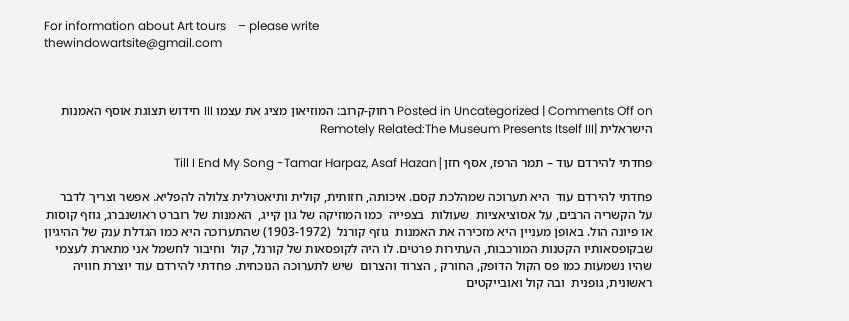For information about Art tours    – please write
thewindowartsite@gmail.com



Posted in Uncategorized | Comments Off on רחוק-קרוב: המוזיאון מציג את עצמו III חידוש תצוגת אוסף האמנות הישראלית |Remotely Related:The Museum Presents Itself III

פחדתי להירדם עוד – תמר הרפז, אסף חזן|Till I End My Song -Tamar Harpaz, Asaf Hazan

פחדתי להירדם עוד  היא תערוכה שמהלכת קסם. איכותה, חזותית, קולית ותיאטרלית צלולה להפליא. אפשר וצריך לדבר על הקשריה הרבים, על אסוציאציות  שעולות  בצפייה  כמו המוזיקה של גון קייג,  האמנות של רוברט ראושנברג, גוזף קוסות או פיונה הול. באופן מעניין היא מזכירה את האמנות  גוזף קורנל  (1903-1972) שהתערוכה היא כמו הגדלת ענק של ההיגיון שבקופסאותיו הקטנות המורכבות, העתירות פרטים. לו היה לקופסאות של קורנל, קול  וחיבור לחשמל אני מתארת לעצמי שהיו נשמעות כמו פס הקול הדופק, החורק , הצרוד והצרום  שיש לתערוכה הנוכחית. פחדתי להירדם עוד יוצרת חוויה ראשונית, גופנית  ובה קול ואובייקטים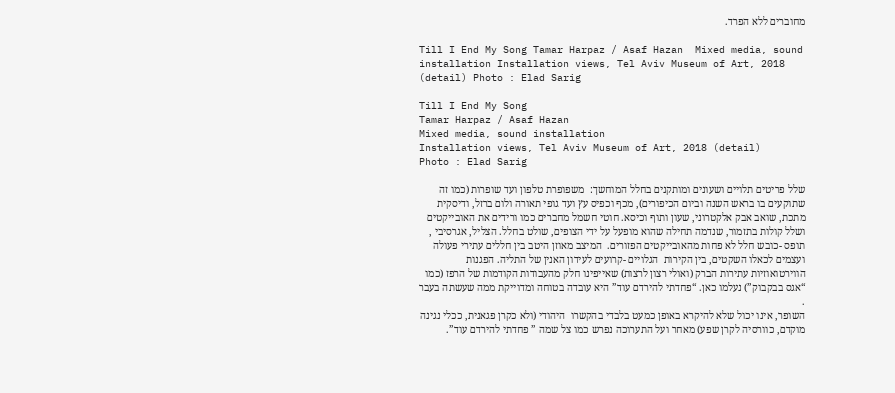מחוברים ללא הפרד.

Till I End My Song Tamar Harpaz / Asaf Hazan  Mixed media, sound installation Installation views, Tel Aviv Museum of Art, 2018 (detail) Photo : Elad Sarig

Till I End My Song
Tamar Harpaz / Asaf Hazan
Mixed media, sound installation
Installation views, Tel Aviv Museum of Art, 2018 (detail)
Photo : Elad Sarig

שלל פריטים תלויים ושעונים ומותקנים בחלל המוחשך:  משפופרת טלפון ועד שופרות (כמו זה שתוקעים בו בראש השנה וביום הכיפורים), מכף וכפיס עץ ועד גופי תאורה ולום ברזל, ודיסקית מתכת, שואב אבק אלקטרוני, שעון ותוף וכיסא. חוטי חשמל מחברים כמו ורידים את האובייקטים ושלל קולות בתזמור, שנדמה תחילה שהוא מופעל על ידי הצופים, שולט בחלל. הצליל, אגרסיבי , תופס -כובש חלל לא פחות מהאובייקטים הפזורים.  המיצב מאוזן היטב בין חללים עתירי פעולה ועצמים לכאלו השקטים, בין הקירות  הגלויים -קרועים לעידון האנין של התליה. הפגנות הווירטואוזיות עתירות הברק (ואולי רצון לרצות) שאייפינו חלק מהעבודות הקודמות של הרפז (כמו “אגס בבקבוק”) נעלמו כאן. “פחדתי להירדם עוד” היא עובדה בטוחה ומדוייקת ממה שעשתה בעבר .
השופר, אינו יכול שלא להיקרא באופן כמעט בלבדי בהקשרו  היהודי (ולא כקרן פגאנית, ככלי נגינה מוקדם, כוורסיה לקרן שפע) מאחר ועל התערוכה נפרש כמו צל שמה ” פחדתי להירדם עוד”.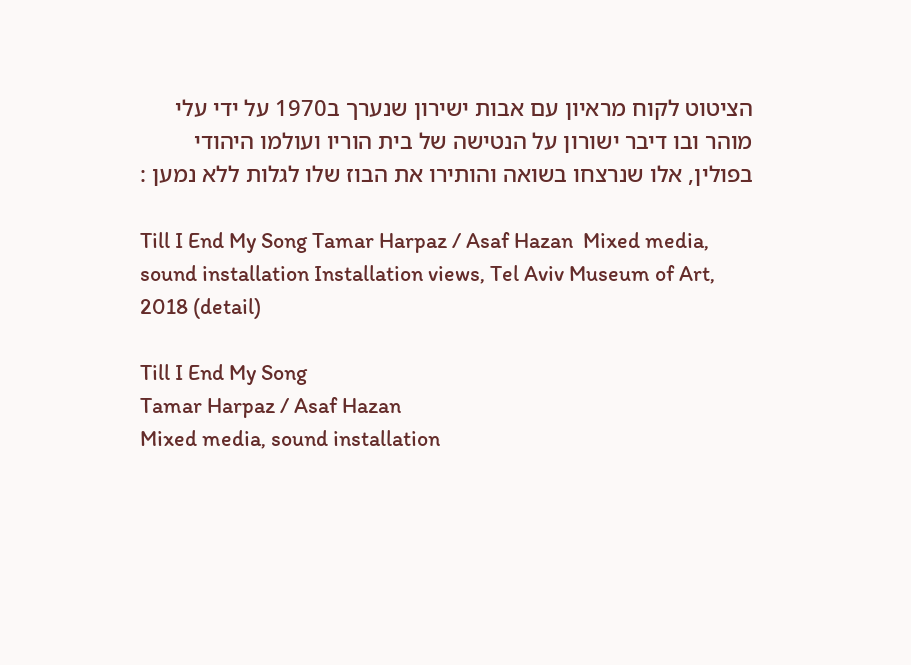הציטוט לקוח מראיון עם אבות ישירון שנערך ב1970 על ידי עלי מוהר ובו דיבר ישורון על הנטישה של בית הוריו ועולמו היהודי בפולין, אלו שנרצחו בשואה והותירו את הבוז שלו לגלות ללא נמען :

Till I End My Song Tamar Harpaz / Asaf Hazan  Mixed media, sound installation Installation views, Tel Aviv Museum of Art, 2018 (detail)

Till I End My Song
Tamar Harpaz / Asaf Hazan
Mixed media, sound installation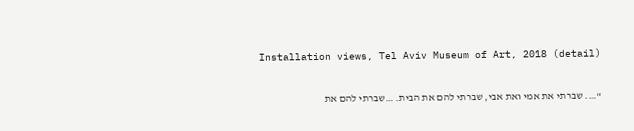Installation views, Tel Aviv Museum of Art, 2018 (detail)

“…. שברתי את אמי ואת אבי, שברתי להם את הבית. …שברתי להם את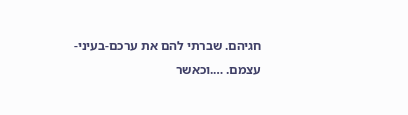חגיהם. שברתי להם את ערכם-בעיני-עצמם. ….וכאשר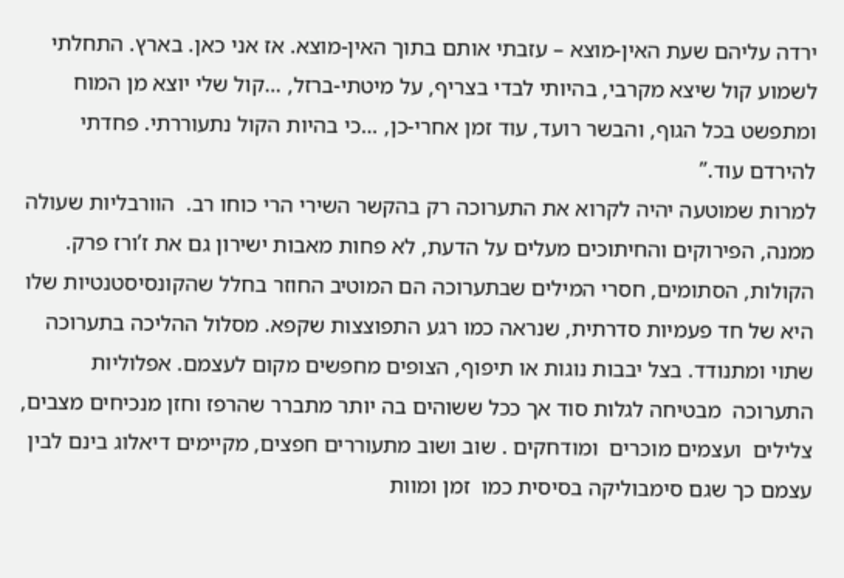ירדה עליהם שעת האין-מוצא – עזבתי אותם בתוך האין-מוצא. אז אני כאן. בארץ. התחלתי לשמוע קול שיצא מקרבי, בהיותי לבדי בצריף, על מיטתי-ברזל, …קול שלי יוצא מן המוח ומתפשט בכל הגוף, והבשר רועד, עוד זמן אחרי-כן, …כי בהיות הקול נתעוררתי. פחדתי להירדם עוד.”
למרות שמוטעה יהיה לקרוא את התערוכה רק בהקשר השירי הרי כוחו רב.  הוורבליות שעולה ממנה, הפירוקים והחיתוכים מעלים על הדעת, לא פחות מאבות ישירון גם את ז’ורז פרק.
הקולות, הסתומים, חסרי המילים שבתערוכה הם המוטיב החוזר בחלל שהקונסיסטנטיות שלו היא של חד פעמיות סדרתית, שנראה כמו רגע התפוצצות שקפא. מסלול ההליכה בתערוכה שתוי ומתנודד. בצל יבבות נוגות או תיפוף, הצופים מחפשים מקום לעצמם. אפלוליות התערוכה  מבטיחה לגלות סוד אך ככל ששוהים בה יותר מתברר שהרפז וחזן מנכיחים מצבים, צלילים  ועצמים מוכרים  ומודחקים . שוב ושוב מתעוררים חפצים, מקיימים דיאלוג בינם לבין עצמם כך שגם סימבוליקה בסיסית כמו  זמן ומוות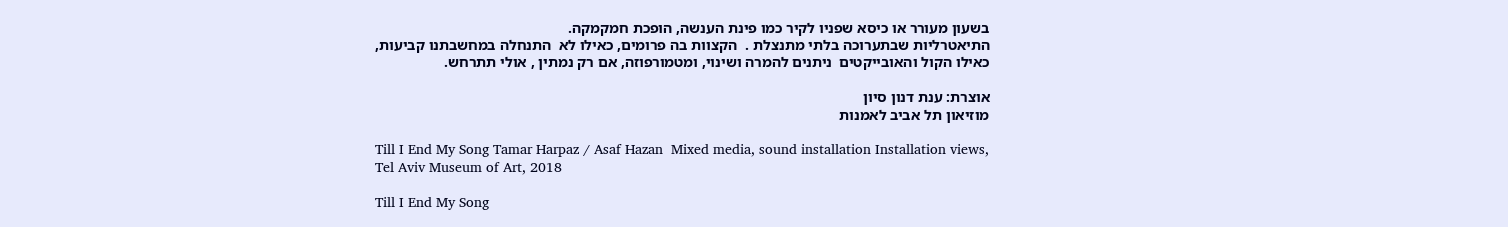בשעון מעורר או כיסא שפניו לקיר כמו פינת הענשה, הופכת חמקמקה.
התיאטרליות שבתערוכה בלתי מתנצלת .  הקצוות בה פרומים, כאילו לא  התנחלה במחשבתנו קביעות,  כאילו הקול והאובייקטים  ניתנים להמרה ושינוי, ומטמורפוזה, אם רק נמתין , אולי תתרחש.

אוצרת: ענת דנון סיון
מוזיאון תל אביב לאמנות

Till I End My Song Tamar Harpaz / Asaf Hazan  Mixed media, sound installation Installation views, Tel Aviv Museum of Art, 2018

Till I End My Song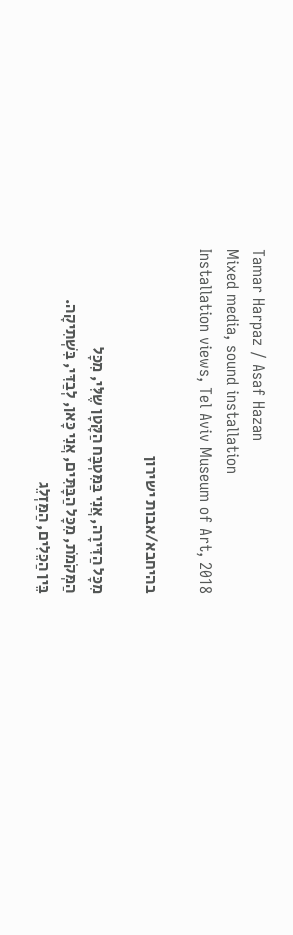Tamar Harpaz / Asaf Hazan
Mixed media, sound installation
Installation views, Tel Aviv Museum of Art, 2018

בהיחבא/אבות ישירון

מִכָּל הַדִּירָה, אֲנִי בַּמִּטְבָּח הַקָּטָן שֶלִּי, מִכָּל
הַמְּקֹמֹת, מִכָּל הַבָּתִּים, אֲנִי כָּאן, לְבַדִּי, בִּשְׁתִיקָה.
בֵּין הַכֵּלִים, הַמַּזְלֵג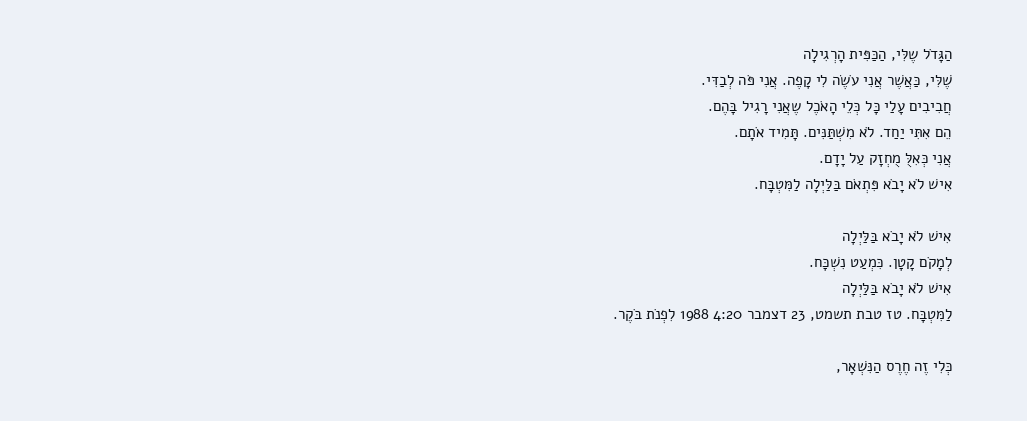הַגָּדֹל שֶלִּי, הַכַּפִּית הָרְגִילָה
שֶׁלִּי, כַּאֲשֶׁר אֲנִי עֹשֶׂה לִי קָפֶה. אֲנִי פֹּה לְבַדִּי.
חֲבִיבִים עָלַי כָּל כְּלֵי הָאֹכֶל שֶאֲנִי רָגִיל בָּהֶם.
הֵם אִתִּי יַחַד. לֹא מִשְׁתַּנִּים. תָּמִיד אֹתָם.
אֲנִי כְּאִלֻּ מֻחְזָק עַל יָדָם.
אִישׁ לֹא יָבֹא פִּתְאֹם בַּלַּיְלָה לַמִּטְבָּח.

אִישׁ לֹא יָבֹא בַּלַּיְלָה
לְמָקֹם קָטָן. כִּמְעַט נִשְׁכָּח.
אִישׁ לֹא יָבֹא בַּלַּיְלָה
לַמִּטְבָּח. טז טבת תשמט, 23 דצמבר 4:20 1988 לִפְנֹת בֹּקֶר.

כְּלִי זֶה חֶרֶס הַנִּשְׁאָר,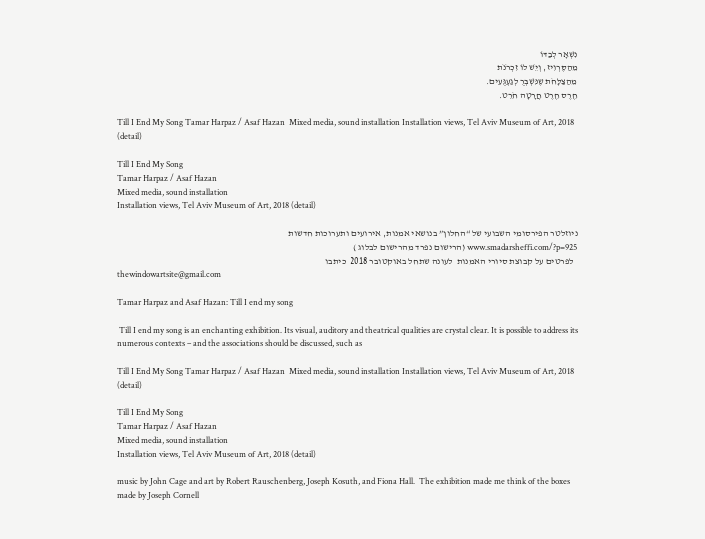נִשְׁאָר לְבַדּוֹ
מֵהַסֶּרְוִיז, וְיֵשׁ לוֹ זִכְרֹנֹת
מֵהַצַּלָּחֹת שֶנִּשְׁבְּרֻ לְגַעְגֻּעִים.
חֶרֶס חֶרֶט חֲרָטָה חֹרֵט.

Till I End My Song Tamar Harpaz / Asaf Hazan  Mixed media, sound installation Installation views, Tel Aviv Museum of Art, 2018 (detail)

Till I End My Song
Tamar Harpaz / Asaf Hazan
Mixed media, sound installation
Installation views, Tel Aviv Museum of Art, 2018 (detail)

ניוזלטר הפירסומי השבועי של “החלון” בנושאי אמנות, אירועים ותערוכות חדשות
www.smadarsheffi.com/?p=925 (הרישום נפרד מהרישום לבלוג )
  לפרטים על קבוצת סיורי האמנות  לעונה שתחל באוקטובר 2018  כיתבו
thewindowartsite@gmail.com

Tamar Harpaz and Asaf Hazan: Till I end my song

 Till I end my song is an enchanting exhibition. Its visual, auditory and theatrical qualities are crystal clear. It is possible to address its numerous contexts – and the associations should be discussed, such as

Till I End My Song Tamar Harpaz / Asaf Hazan  Mixed media, sound installation Installation views, Tel Aviv Museum of Art, 2018 (detail)

Till I End My Song
Tamar Harpaz / Asaf Hazan
Mixed media, sound installation
Installation views, Tel Aviv Museum of Art, 2018 (detail)

music by John Cage and art by Robert Rauschenberg, Joseph Kosuth, and Fiona Hall.  The exhibition made me think of the boxes made by Joseph Cornell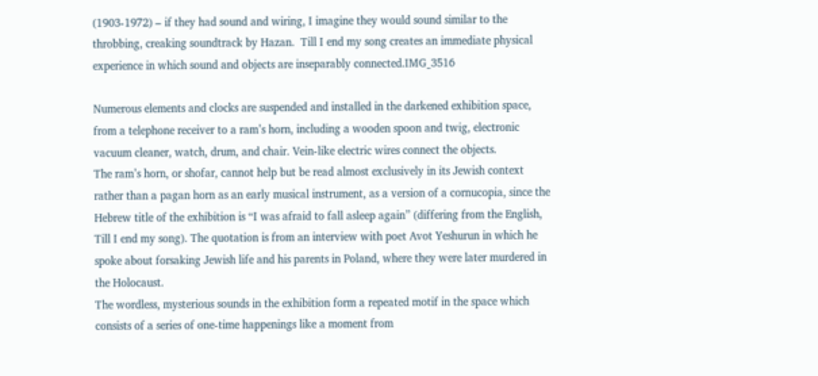(1903-1972) – if they had sound and wiring, I imagine they would sound similar to the throbbing, creaking soundtrack by Hazan.  Till I end my song creates an immediate physical experience in which sound and objects are inseparably connected.IMG_3516

Numerous elements and clocks are suspended and installed in the darkened exhibition space, from a telephone receiver to a ram’s horn, including a wooden spoon and twig, electronic vacuum cleaner, watch, drum, and chair. Vein-like electric wires connect the objects.
The ram’s horn, or shofar, cannot help but be read almost exclusively in its Jewish context rather than a pagan horn as an early musical instrument, as a version of a cornucopia, since the Hebrew title of the exhibition is “I was afraid to fall asleep again” (differing from the English, Till I end my song). The quotation is from an interview with poet Avot Yeshurun in which he spoke about forsaking Jewish life and his parents in Poland, where they were later murdered in the Holocaust.
The wordless, mysterious sounds in the exhibition form a repeated motif in the space which consists of a series of one-time happenings like a moment from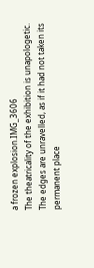a frozen explosion.IMG_3606
The theatricality of the exhibition is unapologetic. The edges are unravelled, as if it had not taken its permanent place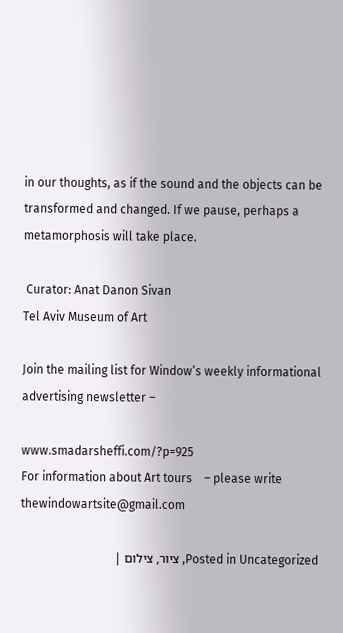in our thoughts, as if the sound and the objects can be transformed and changed. If we pause, perhaps a metamorphosis will take place.

 Curator: Anat Danon Sivan
Tel Aviv Museum of Art

Join the mailing list for Window’s weekly informational advertising newsletter –

www.smadarsheffi.com/?p=925
For information about Art tours    – please write
thewindowartsite@gmail.com

Posted in Uncategorized, ציור, צילום |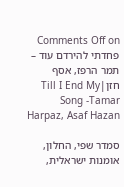Comments Off on פחדתי להירדם עוד – תמר הרפז, אסף חזן|Till I End My Song -Tamar Harpaz, Asaf Hazan

סמדר שפי, החלון, אומנות ישראלית,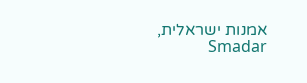אמנות ישראלית, Smadar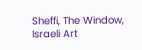Sheffi, The Window, Israeli Art